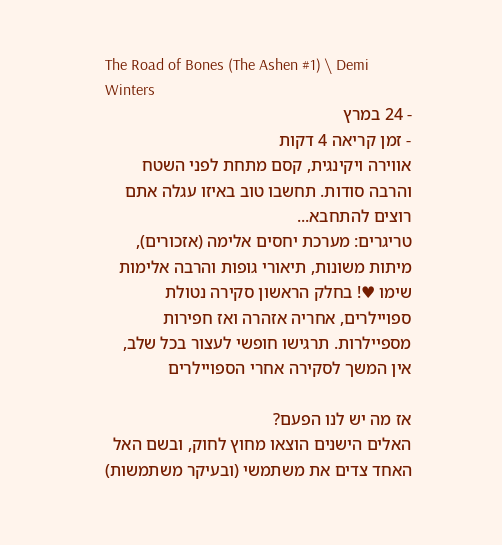The Road of Bones (The Ashen #1) \ Demi Winters
- 24 במרץ
- זמן קריאה 4 דקות
אווירה ויקינגית, קסם מתחת לפני השטח והרבה סודות. תחשבו טוב באיזו עגלה אתם רוצים להתחבא...
טריגרים: מערכת יחסים אלימה (אזכורים), מיתות משונות, תיאורי גופות והרבה אלימות
שימו ♥! בחלק הראשון סקירה נטולת ספויילרים, אחריה אזהרה ואז חפירות מספיילרות. תרגישו חופשי לעצור בכל שלב, אין המשך לסקירה אחרי הספויילרים

אז מה יש לנו הפעם?
האלים הישנים הוצאו מחוץ לחוק, ובשם האל האחד צדים את משתמשי (ובעיקר משתמשות)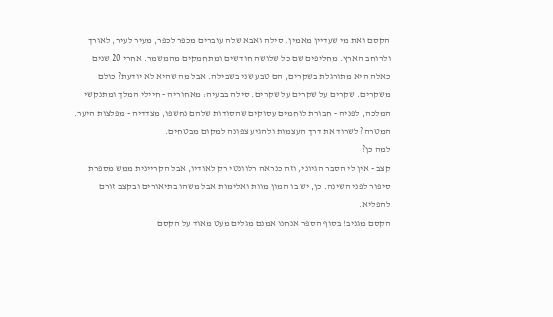הקסם ואת מי שעדיין מאמין. סילה ואבא שלה עוברים מכפר לכפר, מעיר לעיר, לאורך ולרוחב הארץ. מחליפים שם כל שלושה חודשים ומתחמקים מהמשמר. אחרי 20 שנים כאלה היא מתורגלת בשקרים, הם טבע שני בשבילה. אבל מה שהיא לא יודעת? כולם משקרים. שקרים על שקרים על שקרים. סילה בבעיה: מאחוריה - חיילי המלך ומתנקשי המלכה, לפניה - חבורת לוחמים עסוקים שהסודות שלהם נחשפו, מצדדיה - מפלצות היער. המטרה? לשרוד את דרך העצמות ולהגיע צפונה למקום מבטחים.
למה כן?
קצב - אין לי הסבר הגיוני, וזה כנראה רלוונטי רק לאודיו, אבל הקריינית ממש מספרת סיפור לפני השינה. כן, יש בו המון מוות ואלימות אבל משהו בתיאורים ובקצב זורם להפליא.
הקסם מגניב! בסוף הספר אנחנו אמנם מגלים מעט מאוד על הקסם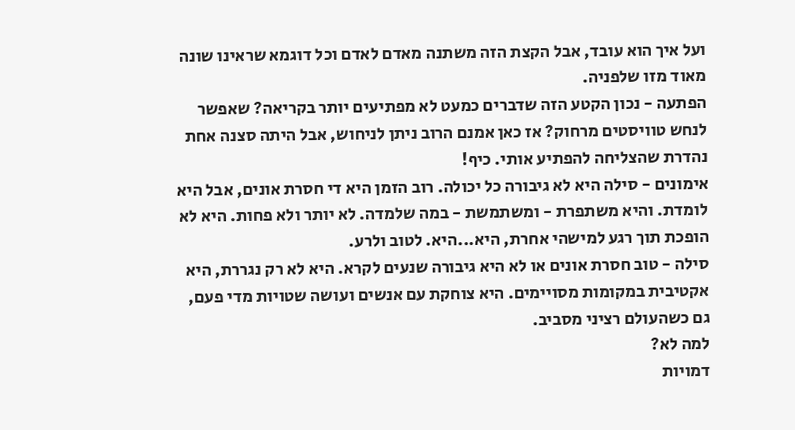ועל איך הוא עובד, אבל הקצת הזה משתנה מאדם לאדם וכל דוגמא שראינו שונה מאוד מזו שלפניה.
הפתעה - נכון הקטע הזה שדברים כמעט לא מפתיעים יותר בקריאה? שאפשר לנחש טוויסטים מרחוק? אז כאן אמנם הרוב ניתן לניחוש, אבל היתה סצנה אחת נהדרת שהצליחה להפתיע אותי. כיף!
אימונים - סילה היא לא גיבורה כל יכולה. רוב הזמן היא די חסרת אונים, אבל היא לומדת. והיא משתפרת - ומשתמשת - במה שלמדה. לא יותר ולא פחות. היא לא הופכת תוך רגע למישהי אחרת, היא...היא. לטוב ולרע.
סילה - טוב חסרת אונים או לא היא גיבורה שנעים לקרא. היא לא רק נגררת, היא אקטיבית במקומות מסויימים. היא צוחקת עם אנשים ועושה שטויות מדי פעם, גם כשהעולם רציני מסביב.
למה לא?
דמויות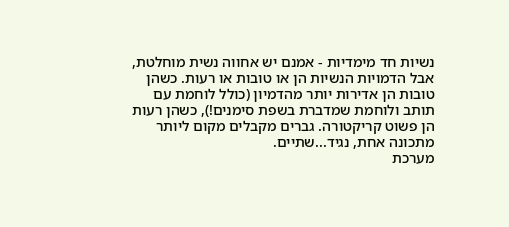נשיות חד מימדיות - אמנם יש אחווה נשית מוחלטת, אבל הדמויות הנשיות הן או טובות או רעות. כשהן טובות הן אדירות יותר מהדמיון (כולל לוחמת עם תותב ולוחמת שמדברת בשפת סימנים!), כשהן רעות הן פשוט קריקטורה. גברים מקבלים מקום ליותר מתכונה אחת, נגיד...שתיים.
מערכת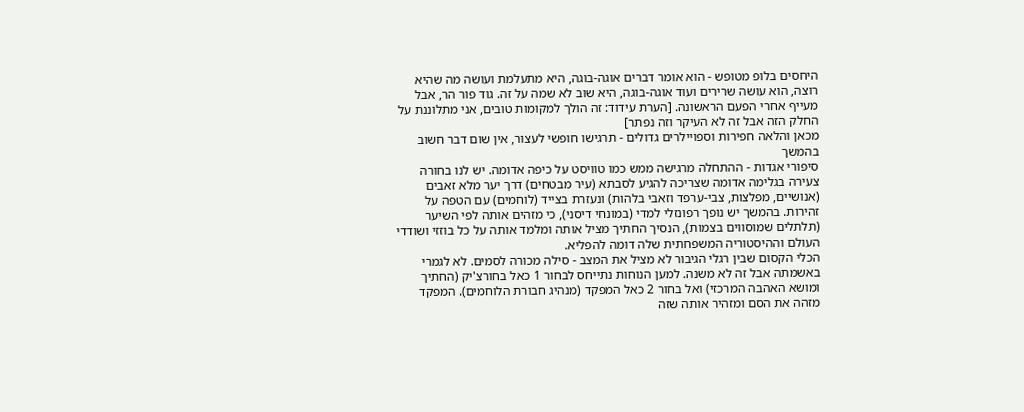היחסים בלופ מטופש - הוא אומר דברים אוגה-בוגה, היא מתעלמת ועושה מה שהיא רוצה, הוא עושה שרירים ועוד אוגה-בוגה, היא שוב לא שמה על זה. גוד פור הר, אבל מעייף אחרי הפעם הראשונה. [הערת עידוד: זה הולך למקומות טובים, אני מתלוננת על החלק הזה אבל זה לא העיקר וזה נפתר]
מכאן והלאה חפירות וספויילרים גדולים - תרגישו חופשי לעצור, אין שום דבר חשוב בהמשך
סיפורי אגדות - ההתחלה מרגישה ממש כמו טוויסט על כיפה אדומה. יש לנו בחורה צעירה בגלימה אדומה שצריכה להגיע לסבתא (עיר מבטחים) דרך יער מלא זאבים (אנושיים, מפלצות, צבי-ערפד וזאבי בלהות) ונעזרת בצייד (לוחמים) עם הטפה על זהירות. בהמשך יש נופך רפונזלי למדי (במונחי דיסני), כי מזהים אותה לפי השיער (תלתלים שמוסווים בצמות), הנסיך החתיך מציל אותה ומלמד אותה על כל בוזזי ושודדי העולם וההיסטוריה המשפחתית שלה דומה להפליא.
הכלי הקסום שבין רגלי הגיבור לא מציל את המצב - סילה מכורה לסמים. לא לגמרי באשמתה אבל זה לא משנה. למען הנוחות נתייחס לבחור 1 כאל בחורצ'יק (החתיך ומושא האהבה המרכזי) ואל בחור 2 כאל המפקד (מנהיג חבורת הלוחמים). המפקד מזהה את הסם ומזהיר אותה שזה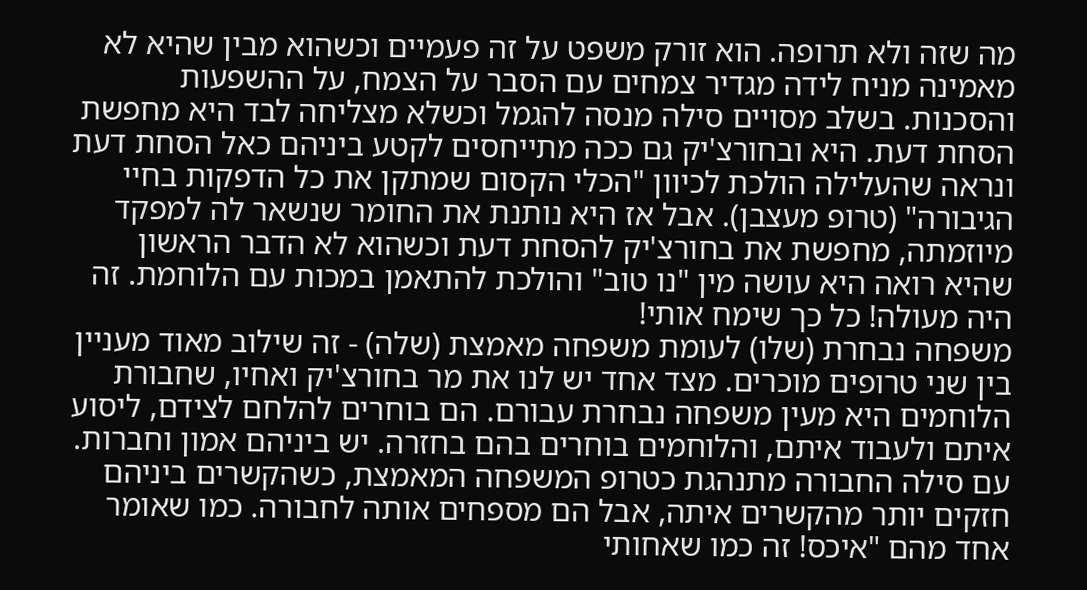מה שזה ולא תרופה. הוא זורק משפט על זה פעמיים וכשהוא מבין שהיא לא מאמינה מניח לידה מגדיר צמחים עם הסבר על הצמח, על ההשפעות והסכנות. בשלב מסויים סילה מנסה להגמל וכשלא מצליחה לבד היא מחפשת הסחת דעת. היא ובחורצ'יק גם ככה מתייחסים לקטע ביניהם כאל הסחת דעת ונראה שהעלילה הולכת לכיוון "הכלי הקסום שמתקן את כל הדפקות בחיי הגיבורה" (טרופ מעצבן). אבל אז היא נותנת את החומר שנשאר לה למפקד מיוזמתה, מחפשת את בחורצ'יק להסחת דעת וכשהוא לא הדבר הראשון שהיא רואה היא עושה מין "נו טוב" והולכת להתאמן במכות עם הלוחמת. זה היה מעולה! כל כך שימח אותי!
משפחה נבחרת (שלו) לעומת משפחה מאמצת (שלה) - זה שילוב מאוד מעניין בין שני טרופים מוכרים. מצד אחד יש לנו את מר בחורצ'יק ואחיו, שחבורת הלוחמים היא מעין משפחה נבחרת עבורם. הם בוחרים להלחם לצידם, ליסוע איתם ולעבוד איתם, והלוחמים בוחרים בהם בחזרה. יש ביניהם אמון וחברות. עם סילה החבורה מתנהגת כטרופ המשפחה המאמצת, כשהקשרים ביניהם חזקים יותר מהקשרים איתה, אבל הם מספחים אותה לחבורה. כמו שאומר אחד מהם "איכס! זה כמו שאחותי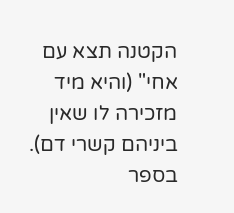הקטנה תצא עם אחי" (והיא מיד מזכירה לו שאין ביניהם קשרי דם). בספר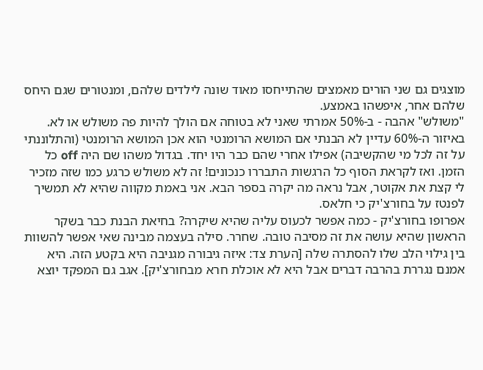מוצגים גם שני הורים מאמצים שהתייחסו מאוד שונה לילדים שלהם, ומנטורים שגם היחס שלהם אחר, איפשהו באמצע.
"משולש" אהבה - ב-50% אמרתי שאני לא בטוחה אם הולך להיות פה משולש או לא. באיזור ה-60% עדיין לא הבנתי אם המושא הרומנטי הוא אכן המושא הרומנטי (והתלוננתי על זה לכל מי שהקשיבה) אפילו אחרי שהם כבר היו יחד. בגדול משהו שם היה off כל הזמן. ואז לקראת הסוף כל הרגשות התבררו כנכונים! זה לא משולש כרגע כמו שזה מזכיר לי קצת את אקוטר, אבל נראה מה יקרה בספר הבא. אני באמת מקווה שהיא לא תמשיך לפנטז על בחורצ'יק כי חלאס.
אפרופו בחורצ'יק - כמה אפשר לכעוס עליה שהיא שיקרה? בחיאת הבנת כבר בשקר הראשון שהיא עושה את זה מסיבה טובה. שחרר. סילה בעצמה מבינה שאי אפשר להשוות בין גילוי הלב שלו להסתרה שלה [הערת צד: איזה גיבורה מגניבה היא בקטע הזה. היא אמנם נגררת בהרבה דברים אבל היא לא אוכלת חרא מבחורצ'יק]. אגב גם המפקד יוצא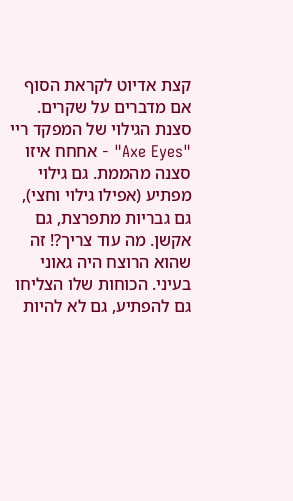קצת אדיוט לקראת הסוף אם מדברים על שקרים.
סצנת הגילוי של המפקד ריי "Axe Eyes" - אחחח איזו סצנה מהממת. גם גילוי מפתיע (אפילו גילוי וחצי), גם גבריות מתפרצת, גם אקשן. מה עוד צריך?! זה שהוא הרוצח היה גאוני בעיני. הכוחות שלו הצליחו גם להפתיע, גם לא להיות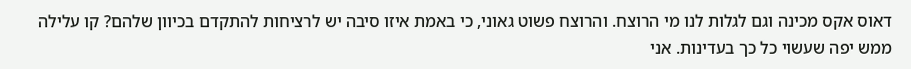דאוס אקס מכינה וגם לגלות לנו מי הרוצח. והרוצח פשוט גאוני, כי באמת איזו סיבה יש לרציחות להתקדם בכיוון שלהם? קו עלילה ממש יפה שעשוי כל כך בעדינות. אני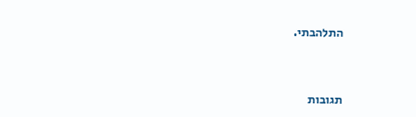התלהבתי.



תגובות